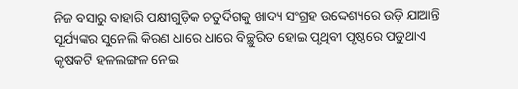ନିଜ ବସାରୁ ବାହାରି ପକ୍ଷୀଗୁଡ଼ିକ ଚତୁର୍ଦିଗକୁ ଖାଦ୍ୟ ସଂଗ୍ରହ ଉଦ୍ଦେଶ୍ୟରେ ଉଡ଼ି ଯାଆନ୍ତି ସୂର୍ଯ୍ୟଙ୍କର ସୁନେଲି କିରଣ ଧାରେ ଧାରେ ବିଚ୍ଛୁରିତ ହୋଇ ପୃଥିବୀ ପୃଷ୍ଠରେ ପଡୁଥାଏ କୃଷକଟି ହଳଲଙ୍ଗଳ ନେଇ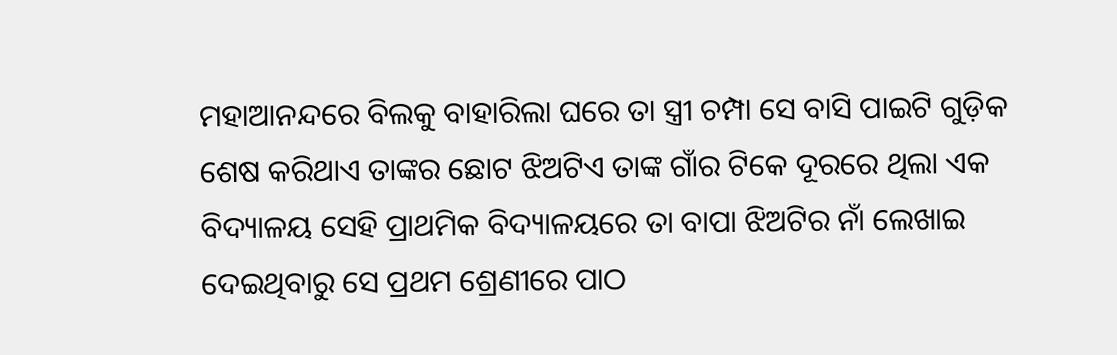ମହାଆନନ୍ଦରେ ବିଲକୁ ବାହାରିଲା ଘରେ ତା ସ୍ତ୍ରୀ ଚମ୍ପା ସେ ବାସି ପାଇଟି ଗୁଡ଼ିକ ଶେଷ କରିଥାଏ ତାଙ୍କର ଛୋଟ ଝିଅଟିଏ ତାଙ୍କ ଗାଁର ଟିକେ ଦୂରରେ ଥିଲା ଏକ ବିଦ୍ୟାଳୟ ସେହି ପ୍ରାଥମିକ ବିଦ୍ୟାଳୟରେ ତା ବାପା ଝିଅଟିର ନାଁ ଲେଖାଇ ଦେଇଥିବାରୁ ସେ ପ୍ରଥମ ଶ୍ରେଣୀରେ ପାଠ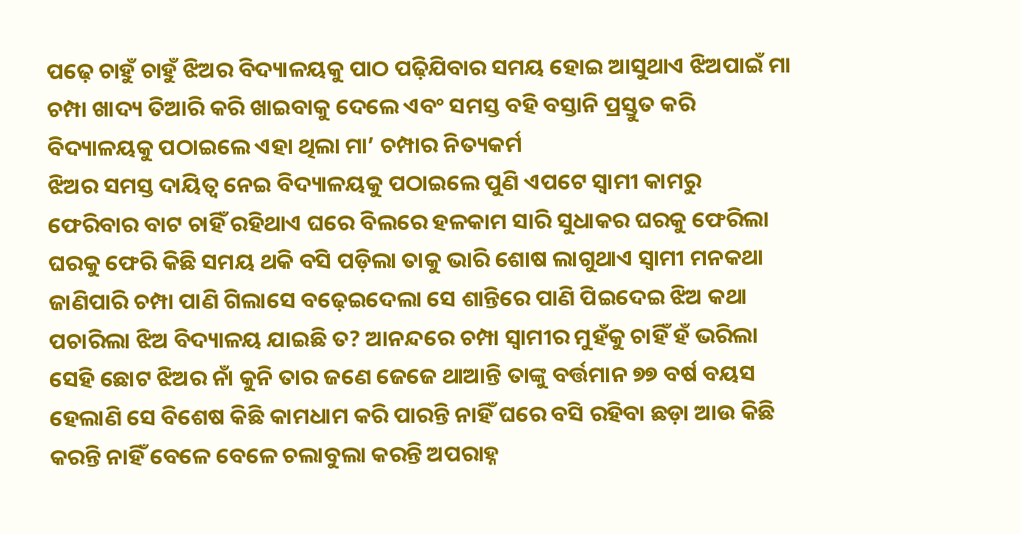ପଢ଼େ ଚାହୁଁ ଚାହୁଁ ଝିଅର ବିଦ୍ୟାଳୟକୁ ପାଠ ପଢ଼ିଯିବାର ସମୟ ହୋଇ ଆସୁଥାଏ ଝିଅପାଇଁ ମା ଚମ୍ପା ଖାଦ୍ୟ ତିଆରି କରି ଖାଇବାକୁ ଦେଲେ ଏବଂ ସମସ୍ତ ବହି ବସ୍ତାନି ପ୍ରସ୍ତୁତ କରି ବିଦ୍ୟାଳୟକୁ ପଠାଇଲେ ଏହା ଥିଲା ମା’ ଚମ୍ପାର ନିତ୍ୟକର୍ମ
ଝିଅର ସମସ୍ତ ଦାୟିତ୍ବ ନେଇ ବିଦ୍ୟାଳୟକୁ ପଠାଇଲେ ପୁଣି ଏପଟେ ସ୍ବାମୀ କାମରୁ ଫେରିବାର ବାଟ ଚାହିଁ ରହିଥାଏ ଘରେ ବିଲରେ ହଳକାମ ସାରି ସୁଧାକର ଘରକୁ ଫେରିଲା ଘରକୁ ଫେରି କିଛି ସମୟ ଥକି ବସି ପଡ଼ିଲା ତାକୁ ଭାରି ଶୋଷ ଲାଗୁଥାଏ ସ୍ବାମୀ ମନକଥା ଜାଣିପାରି ଚମ୍ପା ପାଣି ଗିଲାସେ ବଢ଼େଇଦେଲା ସେ ଶାନ୍ତିରେ ପାଣି ପିଇଦେଇ ଝିଅ କଥା ପଚାରିଲା ଝିଅ ବିଦ୍ୟାଳୟ ଯାଇଛି ତ? ଆନନ୍ଦରେ ଚମ୍ପା ସ୍ବାମୀର ମୁହଁକୁ ଚାହିଁ ହଁ ଭରିଲା
ସେହି ଛୋଟ ଝିଅର ନାଁ କୁନି ତାର ଜଣେ ଜେଜେ ଥାଆନ୍ତି ତାଙ୍କୁ ବର୍ତ୍ତମାନ ୭୭ ବର୍ଷ ବୟସ ହେଲାଣି ସେ ବିଶେଷ କିଛି କାମଧାମ କରି ପାରନ୍ତି ନାହିଁ ଘରେ ବସି ରହିବା ଛଡ଼ା ଆଉ କିଛି କରନ୍ତି ନାହିଁ ବେଳେ ବେଳେ ଚଲାବୁଲା କରନ୍ତି ଅପରାହ୍ନ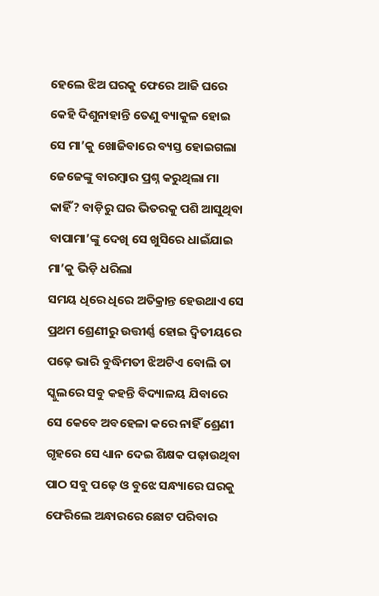ହେଲେ ଝିଅ ଘରକୁ ଫେରେ ଆଜି ଘରେ କେହି ଦିଶୁନାହାନ୍ତି ତେଣୁ ବ୍ୟାକୁଳ ହୋଇ ସେ ମା’କୁ ଖୋଜିବାରେ ବ୍ୟସ୍ତ ହୋଇଗଲା ଜେଜେଙ୍କୁ ବାରମ୍ବାର ପ୍ରଶ୍ନ କରୁଥିଲା ମା କାହିଁ? ବାଡ଼ିରୁ ଘର ଭିତରକୁ ପଶି ଆସୁଥିବା ବାପାମା’ଙ୍କୁ ଦେଖି ସେ ଖୁସିରେ ଧାଇଁଯାଇ ମା’କୁ ଭିଡ଼ି ଧରିଲା
ସମୟ ଧିରେ ଧିରେ ଅତିକ୍ରାନ୍ତ ହେଉଥାଏ ସେ ପ୍ରଥମ ଶ୍ରେଣୀରୁ ଉତ୍ତୀର୍ଣ୍ଣ ହୋଇ ଦ୍ବିତୀୟରେ ପଢ଼େ ଭାରି ବୁଦ୍ଧିମତୀ ଝିଅଟିଏ ବୋଲି ତା ସ୍କୁଲରେ ସବୁ କହନ୍ତି ବିଦ୍ୟାଳୟ ଯିବାରେ ସେ କେବେ ଅବହେଳା କରେ ନାହିଁ ଶ୍ରେଣୀ ଗୃହରେ ସେ ଧ୍ୟାନ ଦେଇ ଶିକ୍ଷକ ପଢ଼ାଉଥିବା ପାଠ ସବୁ ପଢ଼େ ଓ ବୁଝେ ସନ୍ଧ୍ୟାରେ ଘରକୁ ଫେରିଲେ ଅନ୍ଧାରରେ ଛୋଟ ପରିବାର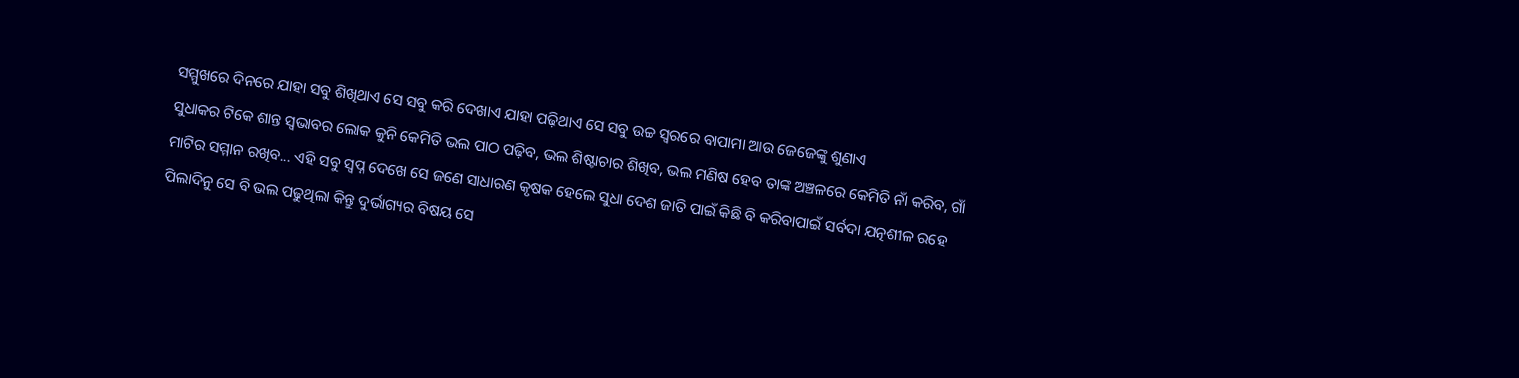ସମ୍ମୁଖରେ ଦିନରେ ଯାହା ସବୁ ଶିଖିଥାଏ ସେ ସବୁ କରି ଦେଖାଏ ଯାହା ପଢ଼ିଥାଏ ସେ ସବୁ ଉଚ୍ଚ ସ୍ବରରେ ବାପାମା ଆଉ ଜେଜେଙ୍କୁ ଶୁଣାଏ
ସୁଧାକର ଟିକେ ଶାନ୍ତ ସ୍ବଭାବର ଲୋକ କୁନି କେମିତି ଭଲ ପାଠ ପଢ଼ିବ, ଭଲ ଶିଷ୍ଟାଚାର ଶିଖିବ, ଭଲ ମଣିଷ ହେବ ତାଙ୍କ ଅଞ୍ଚଳରେ କେମିତି ନାଁ କରିବ, ଗାଁ ମାଟିର ସମ୍ମାନ ରଖିବ... ଏହି ସବୁ ସ୍ବପ୍ନ ଦେଖେ ସେ ଜଣେ ସାଧାରଣ କୃଷକ ହେଲେ ସୁଧା ଦେଶ ଜାତି ପାଇଁ କିଛି ବି କରିବାପାଇଁ ସର୍ବଦା ଯତ୍ନଶୀଳ ରହେ ପିଲାଦିନୁ ସେ ବି ଭଲ ପଢୁଥିଲା କିନ୍ତୁ ଦୁର୍ଭାଗ୍ୟର ବିଷୟ ସେ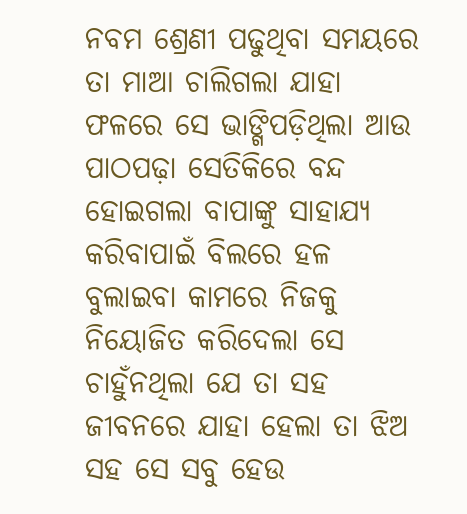ନବମ ଶ୍ରେଣୀ ପଢୁଥିବା ସମୟରେ ତା ମାଆ ଚାଲିଗଲା ଯାହା ଫଳରେ ସେ ଭାଙ୍ଗିପଡ଼ିଥିଲା ଆଉ ପାଠପଢ଼ା ସେତିକିରେ ବନ୍ଦ ହୋଇଗଲା ବାପାଙ୍କୁ ସାହାଯ୍ୟ କରିବାପାଇଁ ବିଲରେ ହଳ ବୁଲାଇବା କାମରେ ନିଜକୁ ନିୟୋଜିତ କରିଦେଲା ସେ ଚାହୁଁନଥିଲା ଯେ ତା ସହ ଜୀବନରେ ଯାହା ହେଲା ତା ଝିଅ ସହ ସେ ସବୁ ହେଉ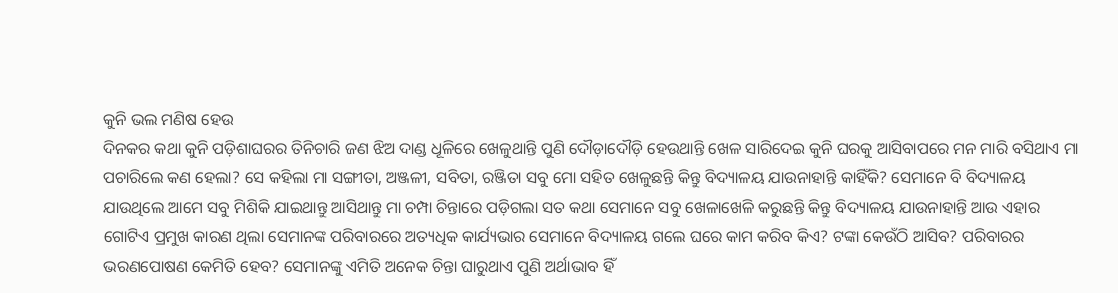କୁନି ଭଲ ମଣିଷ ହେଉ
ଦିନକର କଥା କୁନି ପଡ଼ିଶାଘରର ତିନିଚାରି ଜଣ ଝିଅ ଦାଣ୍ଡ ଧୂଳିରେ ଖେଳୁଥାନ୍ତି ପୁଣି ଦୌଡ଼ାଦୌଡ଼ି ହେଉଥାନ୍ତି ଖେଳ ସାରିଦେଇ କୁନି ଘରକୁ ଆସିବାପରେ ମନ ମାରି ବସିଥାଏ ମା ପଚାରିଲେ କଣ ହେଲା? ସେ କହିଲା ମା ସଙ୍ଗୀତା, ଅଞ୍ଜଳୀ, ସବିତା, ରଞ୍ଜିତା ସବୁ ମୋ ସହିତ ଖେଳୁଛନ୍ତି କିନ୍ତୁ ବିଦ୍ୟାଳୟ ଯାଉନାହାନ୍ତି କାହିଁକି? ସେମାନେ ବି ବିଦ୍ୟାଳୟ ଯାଉଥିଲେ ଆମେ ସବୁ ମିଶିକି ଯାଇଥାନ୍ତୁ ଆସିଥାନ୍ତୁ ମା ଚମ୍ପା ଚିନ୍ତାରେ ପଡ଼ିଗଲା ସତ କଥା ସେମାନେ ସବୁ ଖେଳାଖେଳି କରୁଛନ୍ତି କିନ୍ତୁ ବିଦ୍ୟାଳୟ ଯାଉନାହାନ୍ତି ଆଉ ଏହାର ଗୋଟିଏ ପ୍ରମୁଖ କାରଣ ଥିଲା ସେମାନଙ୍କ ପରିବାରରେ ଅତ୍ୟଧିକ କାର୍ଯ୍ୟଭାର ସେମାନେ ବିଦ୍ୟାଳୟ ଗଲେ ଘରେ କାମ କରିବ କିଏ? ଟଙ୍କା କେଉଁଠି ଆସିବ? ପରିବାରର ଭରଣପୋଷଣ କେମିତି ହେବ? ସେମାନଙ୍କୁ ଏମିତି ଅନେକ ଚିନ୍ତା ଘାରୁଥାଏ ପୁଣି ଅର୍ଥାଭାବ ହିଁ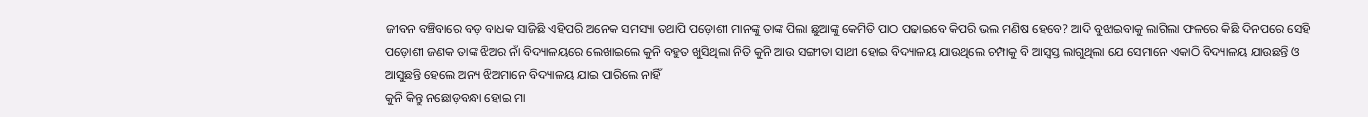ଜୀବନ ବଞ୍ଚିବାରେ ବଡ଼ ବାଧକ ସାଜିଛି ଏହିପରି ଅନେକ ସମସ୍ୟା ତଥାପି ପଡ଼ୋଶୀ ମାନଙ୍କୁ ତାଙ୍କ ପିଲା ଛୁଆଙ୍କୁ କେମିତି ପାଠ ପଢାଇବେ କିପରି ଭଲ ମଣିଷ ହେବେ? ଆଦି ବୁଝାଇବାକୁ ଲାଗିଲା ଫଳରେ କିଛି ଦିନପରେ ସେହି ପଡ଼ୋଶୀ ଜଣକ ତାଙ୍କ ଝିଅର ନାଁ ବିଦ୍ୟାଳୟରେ ଲେଖାଇଲେ କୁନି ବହୁତ ଖୁସିଥିଲା ନିତି କୁନି ଆଉ ସଙ୍ଗୀତା ସାଥୀ ହୋଇ ବିଦ୍ୟାଳୟ ଯାଉଥିଲେ ଚମ୍ପାକୁ ବି ଆସ୍ବସ୍ତ ଲାଗୁଥିଲା ଯେ ସେମାନେ ଏକାଠି ବିଦ୍ୟାଳୟ ଯାଉଛନ୍ତି ଓ ଆସୁଛନ୍ତି ହେଲେ ଅନ୍ୟ ଝିଅମାନେ ବିଦ୍ୟାଳୟ ଯାଇ ପାରିଲେ ନାହିଁ
କୁନି କିନ୍ତୁ ନଛୋଡ଼ବନ୍ଧା ହୋଇ ମା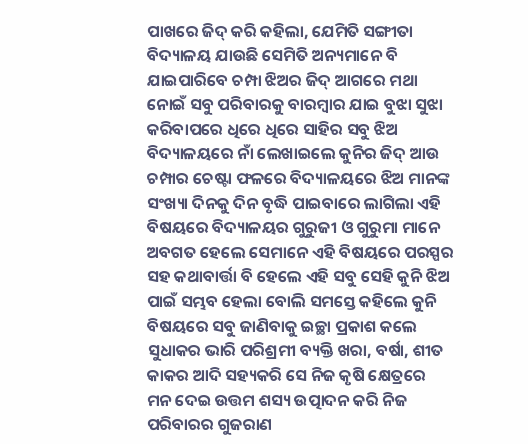ପାଖରେ ଜିଦ୍ କରି କହିଲା, ଯେମିତି ସଙ୍ଗୀତା ବିଦ୍ୟାଳୟ ଯାଉଛି ସେମିତି ଅନ୍ୟମାନେ ବି ଯାଇପାରିବେ ଚମ୍ପା ଝିଅର ଜିଦ୍ ଆଗରେ ମଥା ନୋଇଁ ସବୁ ପରିବାରକୁ ବାରମ୍ବାର ଯାଇ ବୁଝା ସୁଝା କରିବାପରେ ଧିରେ ଧିରେ ସାହିର ସବୁ ଝିଅ ବିଦ୍ୟାଳୟରେ ନାଁ ଲେଖାଇଲେ କୁନିର ଜିଦ୍ ଆଉ ଚମ୍ପାର ଚେଷ୍ଟା ଫଳରେ ବିଦ୍ୟାଳୟରେ ଝିଅ ମାନଙ୍କ ସଂଖ୍ୟା ଦିନକୁ ଦିନ ବୃଦ୍ଧି ପାଇବାରେ ଲାଗିଲା ଏହି ବିଷୟରେ ବିଦ୍ୟାଳୟର ଗୁରୁଜୀ ଓ ଗୁରୁମା ମାନେ ଅବଗତ ହେଲେ ସେମାନେ ଏହି ବିଷୟରେ ପରସ୍ପର ସହ କଥାବାର୍ତ୍ତା ବି ହେଲେ ଏହି ସବୁ ସେହି କୁନି ଝିଅ ପାଇଁ ସମ୍ଭବ ହେଲା ବୋଲି ସମସ୍ତେ କହିଲେ କୁନି ବିଷୟରେ ସବୁ ଜାଣିବାକୁ ଇଚ୍ଛା ପ୍ରକାଶ କଲେ
ସୁଧାକର ଭାରି ପରିଶ୍ରମୀ ବ୍ୟକ୍ତି ଖରା, ବର୍ଷା, ଶୀତ କାକର ଆଦି ସହ୍ୟକରି ସେ ନିଜ କୃଷି କ୍ଷେତ୍ରରେ ମନ ଦେଇ ଉତ୍ତମ ଶସ୍ୟ ଉତ୍ପାଦନ କରି ନିଜ ପରିବାରର ଗୁଜରାଣ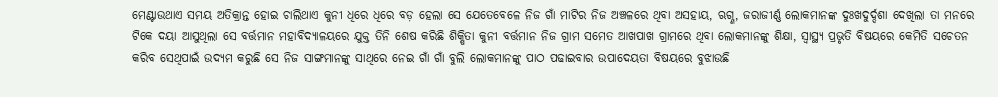ମେଣ୍ଟାଉଥାଏ ସମୟ ଅତିକ୍ରାନ୍ତ ହୋଇ ଚାଲିଥାଏ କୁନୀ ଧିରେ ଧିରେ ବଡ଼ ହେଲା ସେ ଯେତେବେଳେ ନିଜ ଗାଁ ମାଟିର ନିଜ ଅଞ୍ଚଳରେ ଥିବା ଅସହାୟ, ଋଗ୍ଣ, ଜରାଜୀର୍ଣ୍ଣ ଲୋକମାନଙ୍କ ଦୁଃଖଦୁର୍ଦ୍ଦଶା ଦେଖିଲା ତା ମନରେ ଟିକେ ଦୟା ଆସୁଥିଲା ସେ ବର୍ତ୍ତମାନ ମହାବିଦ୍ୟାଳୟରେ ଯୁକ୍ତ ତିନି ଶେଷ କରିଛି ଶିକ୍ଷିତା କୁନୀ ବର୍ତ୍ତମାନ ନିଜ ଗ୍ରାମ ସମେତ ଆଖପାଖ ଗ୍ରାମରେ ଥିବା ଲୋକମାନଙ୍କୁ ଶିକ୍ଷା, ସ୍ବାସ୍ଥ୍ୟ ପ୍ରଭୃତି ବିଷୟରେ କେମିତି ସଚେତନ କରିବ ସେଥିପାଇଁ ଉଦ୍ୟମ କରୁଛି ସେ ନିଜ ସାଙ୍ଗମାନଙ୍କୁ ସାଥିରେ ନେଇ ଗାଁ ଗାଁ ବୁଲି ଲୋକମାନଙ୍କୁ ପାଠ ପଢାଇବାର ଉପାଦେୟତା ବିଷୟରେ ବୁଝାଉଛି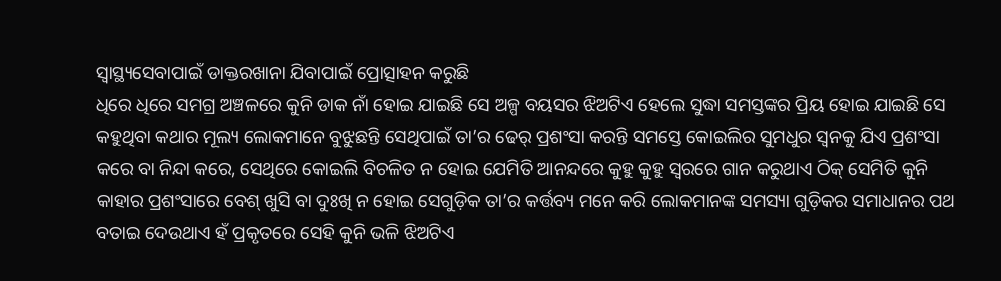ସ୍ବାସ୍ଥ୍ୟସେବାପାଇଁ ଡାକ୍ତରଖାନା ଯିବାପାଇଁ ପ୍ରୋତ୍ସାହନ କରୁଛି
ଧିରେ ଧିରେ ସମଗ୍ର ଅଞ୍ଚଳରେ କୁନି ଡାକ ନାଁ ହୋଇ ଯାଇଛି ସେ ଅଳ୍ପ ବୟସର ଝିଅଟିଏ ହେଲେ ସୁଦ୍ଧା ସମସ୍ତଙ୍କର ପ୍ରିୟ ହୋଇ ଯାଇଛି ସେ କହୁଥିବା କଥାର ମୂଲ୍ୟ ଲୋକମାନେ ବୁଝୁଛନ୍ତି ସେଥିପାଇଁ ତା’ର ଢେର୍ ପ୍ରଶଂସା କରନ୍ତି ସମସ୍ତେ କୋଇଲିର ସୁମଧୁର ସ୍ବନକୁ ଯିଏ ପ୍ରଶଂସା କରେ ବା ନିନ୍ଦା କରେ, ସେଥିରେ କୋଇଲି ବିଚଳିତ ନ ହୋଇ ଯେମିତି ଆନନ୍ଦରେ କୁହୁ କୁହୁ ସ୍ବରରେ ଗାନ କରୁଥାଏ ଠିକ୍ ସେମିତି କୁନି କାହାର ପ୍ରଶଂସାରେ ବେଶ୍ ଖୁସି ବା ଦୁଃଖି ନ ହୋଇ ସେଗୁଡ଼ିକ ତା’ର କର୍ତ୍ତବ୍ୟ ମନେ କରି ଲୋକମାନଙ୍କ ସମସ୍ୟା ଗୁଡ଼ିକର ସମାଧାନର ପଥ ବତାଇ ଦେଉଥାଏ ହଁ ପ୍ରକୃତରେ ସେହି କୁନି ଭଳି ଝିଅଟିଏ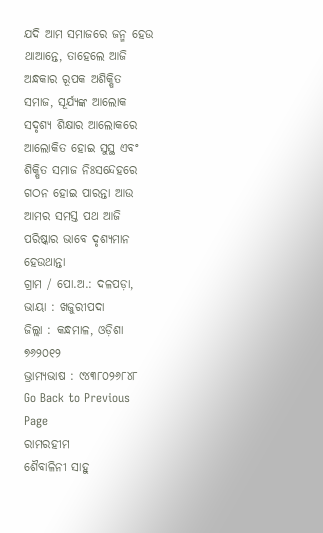ଯଦି ଆମ ସମାଜରେ ଜନ୍ମ ହେଉ ଥାଆନ୍ତେ, ତାହେଲେ ଆଜି ଅନ୍ଧକାର ରୂପକ ଅଶିକ୍ଷିତ ସମାଜ, ସୂର୍ଯ୍ୟଙ୍କ ଆଲୋକ ସଦୃଶ୍ୟ ଶିକ୍ଷାର ଆଲୋକରେ ଆଲୋକିତ ହୋଇ ସୁସ୍ଥ ଏବଂ ଶିକ୍ଷିତ ସମାଜ ନିଃସନ୍ଦେହରେ ଗଠନ ହୋଇ ପାରନ୍ତା ଆଉ ଆମର ସମସ୍ତ ପଥ ଆଜି ପରିଷ୍କାର ଭାବେ ଦୃଶ୍ୟମାନ ହେଉଥାନ୍ତା
ଗ୍ରାମ / ପୋ.ଅ.: ଦଳପଡ଼ା, ଭାୟା : ଖଜୁରୀପଦା
ଜିଲ୍ଲା : କନ୍ଧମାଳ, ଓଡ଼ିଶା ୭୬୨୦୧୨
ଭ୍ରାମ୍ୟଭାଷ : ୯୪୩୮୦୨୬୮୪୮
Go Back to Previous Page
ରାମରହୀମ
ଶୈବାଳିନୀ ସାହୁ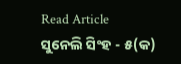Read Article
ସୁନେଲି ସିଂହ - ୫(କ)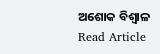ଅଶୋକ ବିଶ୍ବାଳ
Read Article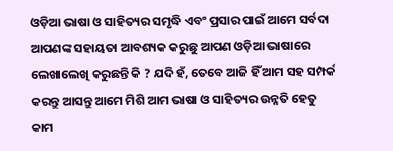ଓଡ଼ିଆ ଭାଷା ଓ ସାହିତ୍ୟର ସମୃଦ୍ଧି ଏବଂ ପ୍ରସାର ପାଇଁ ଆମେ ସର୍ବଦା ଆପଣଙ୍କ ସହାୟତା ଆବଶ୍ୟକ କରୁଛୁ ଆପଣ ଓଡ଼ିଆ ଭାଷାରେ ଲେଖାଲେଖି କରୁଛନ୍ତି କି ? ଯଦି ହଁ, ତେବେ ଆଜି ହିଁ ଆମ ସହ ସମ୍ପର୍କ କରନ୍ତୁ ଆସନ୍ତୁ ଆମେ ମିଶି ଆମ ଭାଷା ଓ ସାହିତ୍ୟର ଉନ୍ନତି ହେତୁ କାମ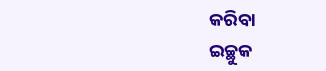କରିବା
ଇଚ୍ଛୁକ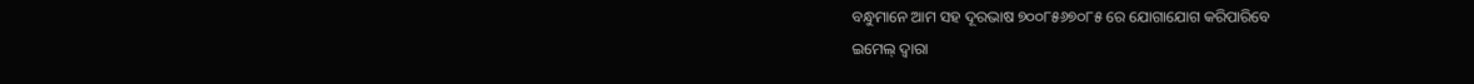ବନ୍ଧୁମାନେ ଆମ ସହ ଦୂରଭାଷ ୭୦୦୮୫୬୭୦୮୫ ରେ ଯୋଗାଯୋଗ କରିପାରିବେ
ଇମେଲ୍ ଦ୍ବାରା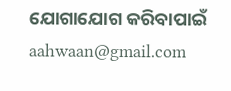ଯୋଗାଯୋଗ କରିବାପାଇଁ aahwaan@gmail.com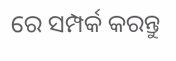ରେ ସମ୍ପର୍କ କରନ୍ତୁ